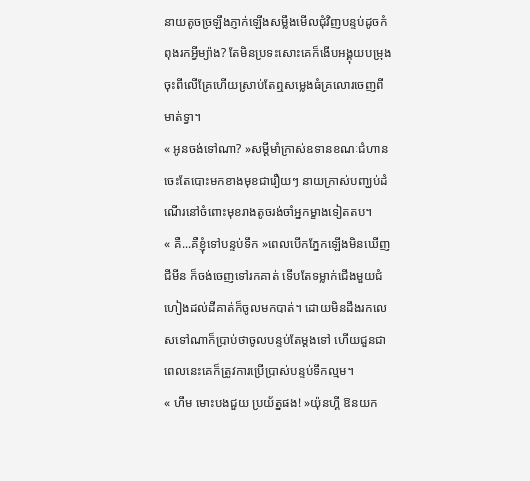នាយតូចច្រឡឹងភ្ញាក់ឡើងសម្លឹងមើលជុំវិញបន្ទប់ដូចកំពុងរកអ្វីម្យ៉ាង? តែមិនប្រទះសោះគេក៏ងើបអង្គុយបម្រុងចុះពីលើគ្រែហើយស្រាប់តែឮសម្លេងធំគ្រលោរចេញពីមាត់ទ្វា។
« អូនចង់ទៅណា? »សម្ដីមាំក្រាស់ឧទានខណៈជំហានចេះតែបោះមកខាងមុខជារឿយៗ នាយក្រាស់បញ្ឃប់ដំណើរនៅចំពោះមុខរាងតូចរង់ចាំអ្នកម្ខាងទៀតតប។
« គឺ...គឺខ្ញុំទៅបន្ទប់ទឹក »ពេលបើកភ្នែកឡើងមិនឃើញ ជីមីន ក៏ចង់ចេញទៅរកគាត់ ទើបតែទម្លាក់ជើងមួយជំហៀងដល់ដីគាត់ក៏ចូលមកបាត់។ ដោយមិនដឹងរកលេសទៅណាក៏ប្រាប់ថាចូលបន្ទប់តែម្ដងទៅ ហើយជួនជាពេលនេះគេក៏ត្រូវការប្រើប្រាស់បន្ទប់ទឹកល្មម។
« ហឹម មោះបងជួយ ប្រយ័ត្នផង! »យ៉ុនហ្គី ឱនយក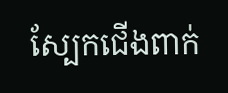ស្បែកជើងពាក់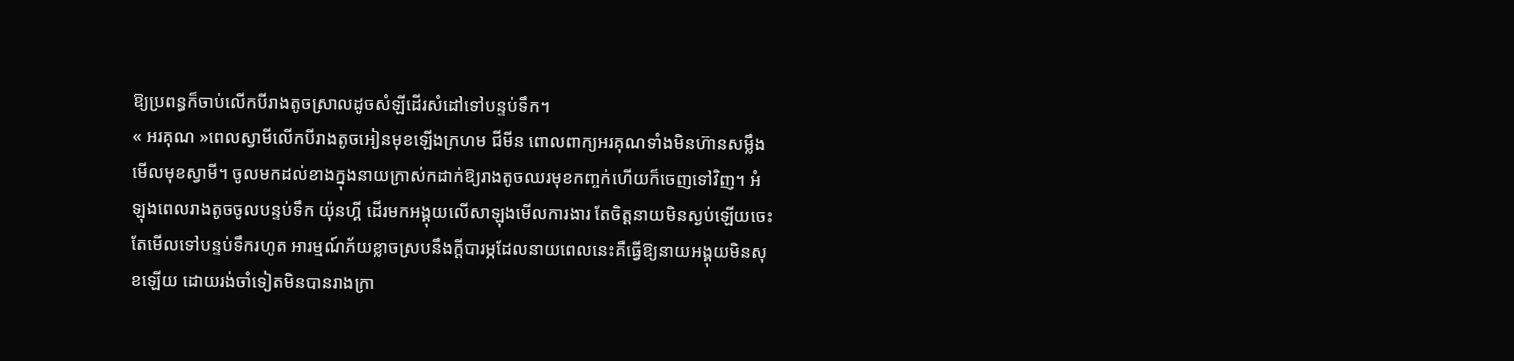ឱ្យប្រពន្ធក៏ចាប់លើកបីរាងតូចស្រាលដូចសំឡីដើរសំដៅទៅបន្ទប់ទឹក។
« អរគុណ »ពេលស្វាមីលើកបីរាងតូចអៀនមុខឡើងក្រហម ជីមីន ពោលពាក្យអរគុណទាំងមិនហ៊ានសម្លឹងមើលមុខស្វាមី។ ចូលមកដល់ខាងក្នុងនាយក្រាស់កដាក់ឱ្យរាងតូចឈរមុខកញ្ចក់ហើយក៏ចេញទៅវិញ។ អំឡុងពេលរាងតូចចូលបន្ទប់ទឹក យ៉ុនហ្គី ដើរមកអង្គុយលើសាឡុងមើលការងារ តែចិត្តនាយមិនស្ងប់ឡើយចេះតែមើលទៅបន្ទប់ទឹករហូត អារម្មណ៍ភ័យខ្លាចស្របនឹងក្ដីបារម្ភដែលនាយពេលនេះគឺធ្វើឱ្យនាយអង្គុយមិនសុខឡើយ ដោយរង់ចាំទៀតមិនបានរាងក្រា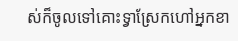ស់ក៏ចូលទៅគោះទ្វាស្រែកហៅអ្នកខា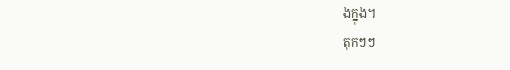ងក្នុង។
តុកៗៗ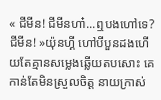« ជីមីន! ជីមីនហា៎...ឮបងហៅទេ? ជីមីន! »យ៉ុនហ្គី ហៅបីបួនដងហើយតែគ្មានសម្លេងឆ្លើយតបសោះ គេកាន់តែមិនស្រួលចិត្ត នាយក្រាស់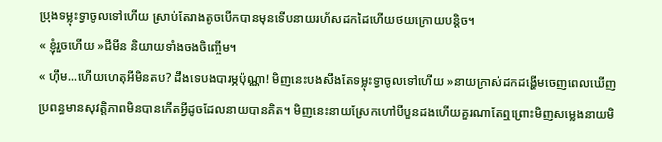ប្រុងទម្លុះទ្វាចូលទៅហើយ ស្រាប់តែរាងតូចបើកបានមុនទើបនាយរហ័សដកដៃហើយថយក្រោយបន្ដិច។
« ខ្ញុំរួចហើយ »ជីមីន និយាយទាំងចងចិញ្ចើម។
« ហ៊ឹម...ហើយហេតុអីមិនតប? ដឹងទេបងបារម្ភប៉ុណ្ណា! មិញនេះបងសឹងតែទម្លុះទ្វាចូលទៅហើយ »នាយក្រាស់ដកដង្ហើមចេញពេលឃើញប្រពន្ធមានសុវត្តិភាពមិនបានកើតអ្វីដូចដែលនាយបានគិត។ មិញនេះនាយស្រែកហៅបីបួនដងហើយគួរណាតែឮព្រោះមិញសម្លេងនាយមិ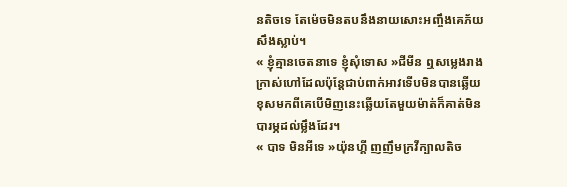នតិចទេ តែម៉េចមិនតបនឹងនាយសោះអញ្ចឹងគេភ័យសឹងស្លាប់។
« ខ្ញុំគ្មានចេតនាទេ ខ្ញុំសុំទោស »ជីមីន ឮសម្លេងរាងក្រាស់ហៅដែលប៉ុន្ដែជាប់ពាក់អាវទើបមិនបានឆ្លើយ ខុសមកពីគេបើមិញនេះឆ្លើយតែមួយម៉ាត់ក៏គាត់មិនបារម្ភដល់ម្លឹងដែរ។
« បាទ មិនអីទេ »យ៉ុនហ្គី ញញឹមក្រវីក្បាលតិច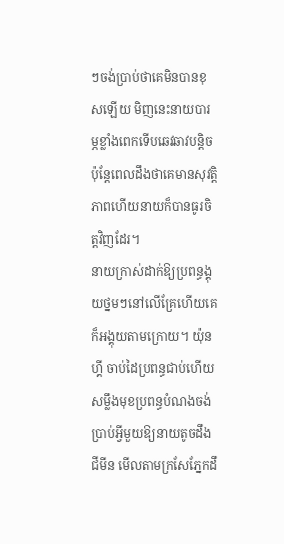ៗចង់ប្រាប់ថាគេមិនបានខុសឡើយ មិញនេះនាយបារម្ភខ្លាំងពេកទើបឆេវឆាវបន្ដិច ប៉ុន្ដែពេលដឹងថាគេមានសុវត្តិភាពហើយនាយក៏បានធូរចិត្តវិញដែរ។
នាយក្រាស់ដាក់ឱ្យប្រពន្ធង្គុយថ្នមៗនៅលើគ្រែហើយគេក៏អង្គុយតាមក្រោយ។ យ៉ុនហ្គី ចាប់ដៃប្រពន្ធជាប់ហើយសម្លឹងមុខប្រពន្ធបំណងចង់ប្រាប់អ្វីមួយឱ្យនាយតូចដឹង ជីមីន មើលតាមក្រសែភ្នែកដឹ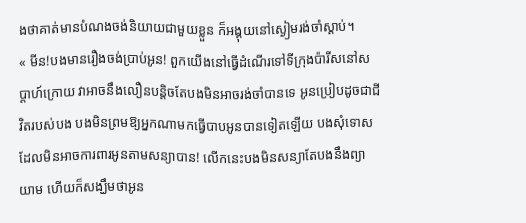ងថាគាត់មានបំណងចង់និយាយជាមួយខ្លួន ក៏អង្គុយនៅស្ងៀមរង់ចាំស្ដាប់។
« មីន!បងមានរឿងចង់ប្រាប់អូន! ពួកយើងនៅធ្វើដំណើរទៅទីក្រុងប៉ារីសនៅសប្ដាហ៍ក្រោយ វាអាចនឹងលឿនបន្ដិចតែបងមិនអាចរង់ចាំបានទេ អូនប្រៀបដូចជាជីវិតរបស់បង បងមិនព្រមឱ្យអ្នកណាមកធ្វើបាបអូនបានទៀតឡើយ បងសុំទោសដែលមិនអាចការពារអូនតាមសន្យាបាន! លើកនេះបងមិនសន្យាតែបងនឹងព្យាយាម ហើយក៏សង្ឃឹមថាអូន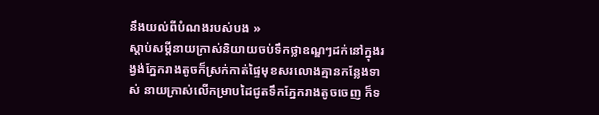នឹងយល់ពីបំណងរបស់បង »
ស្ដាប់សម្ដីនាយក្រាស់និយាយចប់ទឹកថ្លាឧណ្ឌៗដក់នៅក្នុងរង្វង់ភ្នែករាងតូចក៏ស្រក់កាត់ផ្ទៃមុខសរលោងគ្មានកន្លែងទាស់ នាយក្រាស់លើកម្រាបដៃជូតទឹកភ្នែករាងតូចចេញ ក៏ទ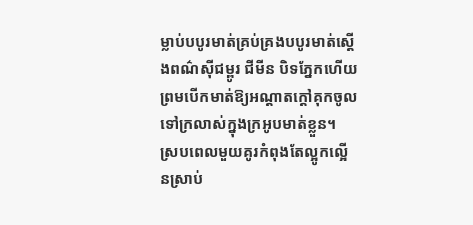ម្លាប់បបូរមាត់គ្រប់គ្រងបបូរមាត់ស្ដើងពណ៌សុីជម្ពូរ ជីមីន បិទភ្នែកហើយព្រមបើកមាត់ឱ្យអណ្ដាតក្ដៅគុកចូលទៅក្រលាស់ក្នុងក្រអូបមាត់ខ្លួន។
ស្របពេលមួយគូរកំពុងតែល្អូកល្អើនស្រាប់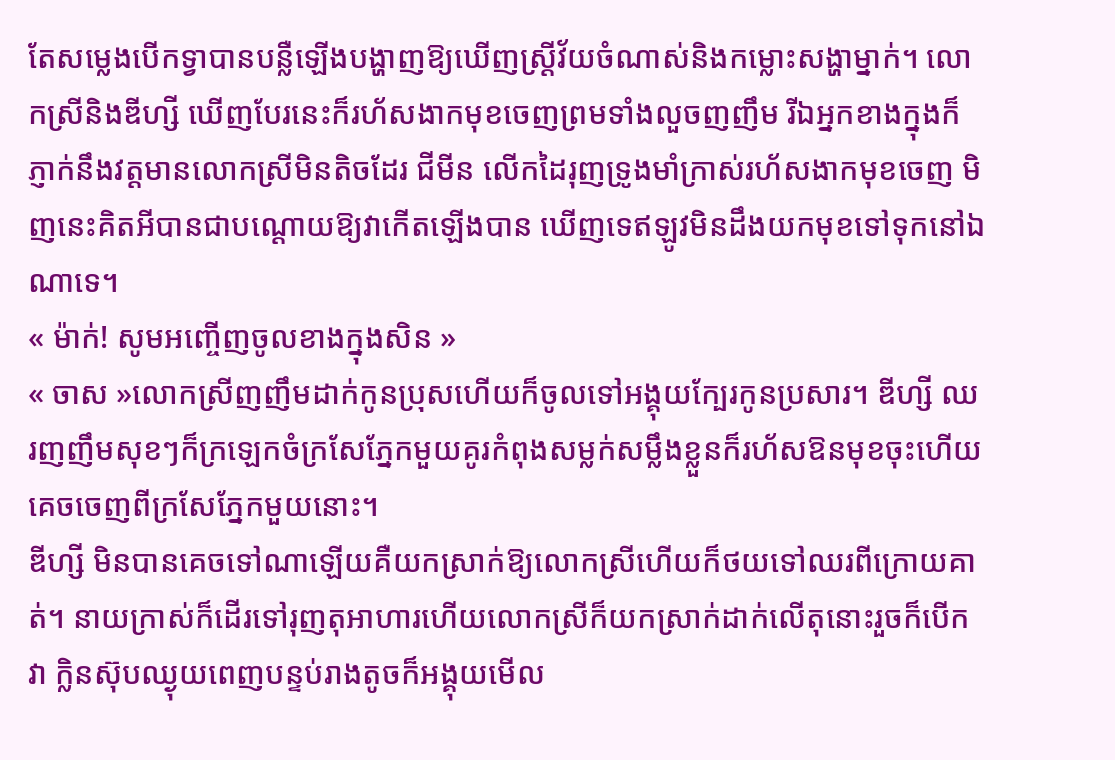តែសម្លេងបើកទ្វាបានបន្លឺឡើងបង្ហាញឱ្យឃើញស្រ្ដីវ័យចំណាស់និងកម្លោះសង្ហាម្នាក់។ លោកស្រីនិងឌីហ្សី ឃើញបែរនេះក៏រហ័សងាកមុខចេញព្រមទាំងលួចញញឹម រីឯអ្នកខាងក្នុងក៏ភ្ញាក់នឹងវត្តមានលោកស្រីមិនតិចដែរ ជីមីន លើកដៃរុញទ្រូងមាំក្រាស់រហ័សងាកមុខចេញ មិញនេះគិតអីបានជាបណ្ដោយឱ្យវាកើតឡើងបាន ឃើញទេឥឡូវមិនដឹងយកមុខទៅទុកនៅឯណាទេ។
« ម៉ាក់! សូមអញ្ចើញចូលខាងក្នុងសិន »
« ចាស »លោកស្រីញញឹមដាក់កូនប្រុសហើយក៏ចូលទៅអង្គុយក្បែរកូនប្រសារ។ ឌីហ្សី ឈរញញឹមសុខៗក៏ក្រឡេកចំក្រសែភ្នែកមួយគូរកំពុងសម្លក់សម្លឹងខ្លួនក៏រហ័សឱនមុខចុះហើយគេចចេញពីក្រសែភ្នែកមួយនោះ។
ឌីហ្សី មិនបានគេចទៅណាឡើយគឺយកស្រាក់ឱ្យលោកស្រីហើយក៏ថយទៅឈរពីក្រោយគាត់។ នាយក្រាស់ក៏ដើរទៅរុញតុអាហារហើយលោកស្រីក៏យកស្រាក់ដាក់លើតុនោះរួចក៏បើកវា ក្លិនស៊ុបឈ្ងុយពេញបន្ទប់រាងតូចក៏អង្គុយមើល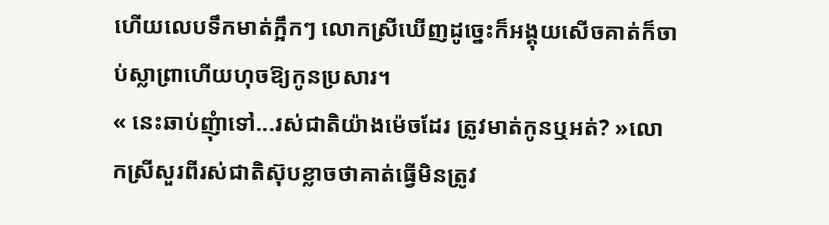ហើយលេបទឹកមាត់ក្អឹកៗ លោកស្រីឃើញដូច្នេះក៏អង្គុយសើចគាត់ក៏ចាប់ស្លាព្រាហើយហុចឱ្យកូនប្រសារ។
« នេះឆាប់ញុំាទៅ...រស់ជាតិយ៉ាងម៉េចដែរ ត្រូវមាត់កូនឬអត់? »លោកស្រីសួរពីរស់ជាតិស៊ុបខ្លាចថាគាត់ធ្វើមិនត្រូវ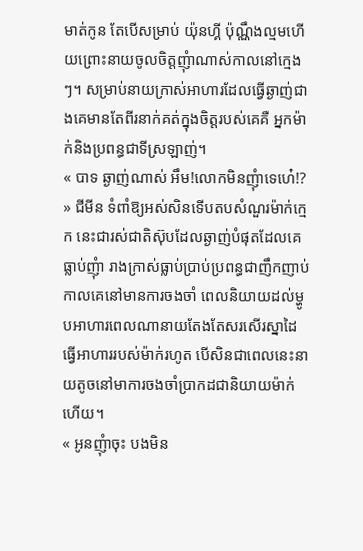មាត់កូន តែបើសម្រាប់ យ៉ុនហ្គី ប៉ុណ្ណឹងល្មមហើយព្រោះនាយចូលចិត្តញុំាណាស់កាលនៅក្មេងៗ។ សម្រាប់នាយក្រាស់អាហារដែលធ្វើឆ្ងាញ់ជាងគេមានតែពីរនាក់គត់ក្នុងចិត្តរបស់គេគឺ អ្នកម៉ាក់និងប្រពន្ធជាទីស្រឡាញ់។
« បាទ ឆ្ងាញ់ណាស់ អឹម!លោកមិនញុំាទេហេ៎!? » ជីមីន ទំពាំឱ្យអស់សិនទើបតបសំណួរម៉ាក់ក្មេក នេះជារស់ជាតិស៊ុបដែលឆ្ងាញ់បំផុតដែលគេធ្លាប់ញុំា រាងក្រាស់ធ្លាប់ប្រាប់ប្រពន្ធជាញឹកញាប់កាលគេនៅមានការចងចាំ ពេលនិយាយដល់ម្ហូបអាហារពេលណានាយតែងតែសរសើរស្នាដៃធ្វើអាហាររបស់ម៉ាក់រហូត បើសិនជាពេលនេះនាយតូចនៅមាការចងចាំប្រាកដជានិយាយម៉ាក់ហើយ។
« អូនញុំាចុះ បងមិន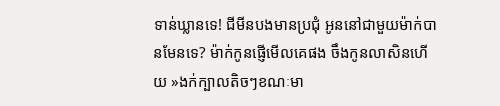ទាន់ឃ្លានទេ! ជីមីនបងមានប្រជុំ អូននៅជាមួយម៉ាក់បានមែនទេ? ម៉ាក់កូនផ្ញើមើលគេផង ចឹងកូនលាសិនហើយ »ងក់ក្បាលតិចៗខណៈមា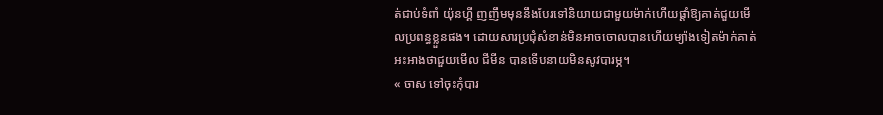ត់ជាប់ទំពាំ យ៉ុនហ្គី ញញឹមមុននឹងបែរទៅនិយាយជាមួយម៉ាក់ហើយផ្ដាំឱ្យគាត់ជួយមើលប្រពន្ធខ្លួនផង។ ដោយសារប្រជុំសំខាន់មិនអាចចោលបានហើយម្យ៉ាងទៀតម៉ាក់គាត់អះអាងថាជួយមើល ជីមីន បានទើបនាយមិនសូវបារម្ភ។
« ចាស ទៅចុះកុំបារ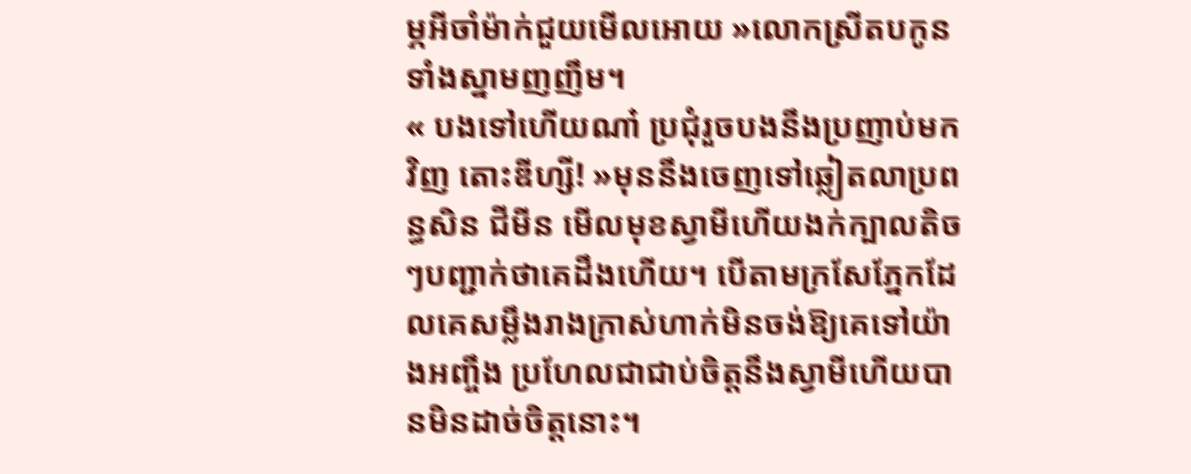ម្ភអីចាំម៉ាក់ជួយមើលអោយ »លោកស្រីតបកូនទាំងស្នាមញញឹម។
« បងទៅហើយណា៎ ប្រជុំរួចបងនឹងប្រញាប់មកវិញ តោះឌីហ្សី! »មុននឹងចេញទៅឆ្លៀតលាប្រពន្ធសិន ជីមីន មើលមុខស្វាមីហើយងក់ក្បាលតិចៗបញ្ជាក់ថាគេដឹងហើយ។ បើតាមក្រសែភ្នែកដែលគេសម្លឹងរាងក្រាស់ហាក់មិនចង់ឱ្យគេទៅយ៉ាងអញ្ចឹង ប្រហែលជាជាប់ចិត្តនឹងស្វាមីហើយបានមិនដាច់ចិត្តនោះ។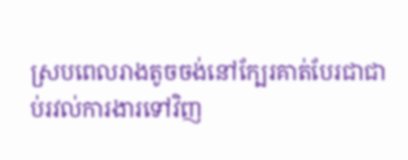ស្របពេលរាងតូចចង់នៅក្បែរគាត់បែរជាជាប់រវល់ការងារទៅវិញ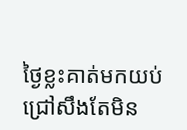ថ្ងៃខ្លះគាត់មកយប់ជ្រៅសឹងតែមិន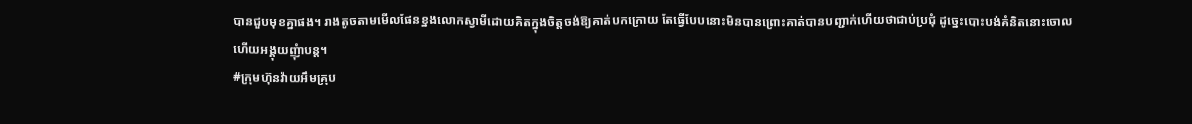បានជួបមុខគ្នាផង។ រាងតូចតាមមើលផែនខ្នងលោកស្វាមីដោយគិតក្នុងចិត្តចង់ឱ្យគាត់បកក្រោយ តែធ្វើបែបនោះមិនបានព្រោះគាត់បានបញ្ជាក់ហើយថាជាប់ប្រជុំ ដូច្នេះបោះបង់គំនិតនោះចោលហើយអង្គុយញុំាបន្ដ។
#ក្រុមហ៊ុនវ៉ាយអឹមគ្រុប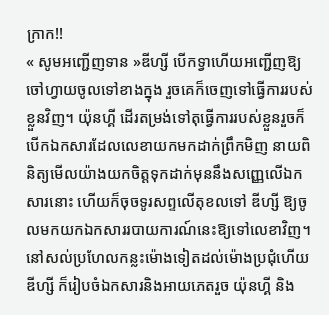ក្រាក!!
« សូមអញ្ជើញទាន »ឌីហ្សី បើកទ្វាហើយអញ្ជើញឱ្យចៅហ្វាយចូលទៅខាងក្នុង រួចគេក៏ចេញទៅធ្វើការរបស់ខ្លួនវិញ។ យ៉ុនហ្គី ដើរតម្រង់ទៅតុធ្វើការរបស់ខ្លួនរួចក៏បើកឯកសារដែលលេខាយកមកដាក់ព្រឹកមិញ នាយពិនិត្យមើលយ៉ាងយកចិត្តទុកដាក់មុននឹងសញ្ញេលើឯកសារនោះ ហើយក៏ចុចទូរសព្ទលើតុខលទៅ ឌីហ្សី ឱ្យចូលមកយកឯកសាររបាយការណ៍នេះឱ្យទៅលេខាវិញ។ នៅសល់ប្រហែលកន្លះម៉ោងទៀតដល់ម៉ោងប្រជុំហើយ ឌីហ្សី ក៏រៀបចំឯកសារនិងអាយភេតរួច យ៉ុនហ្គី និង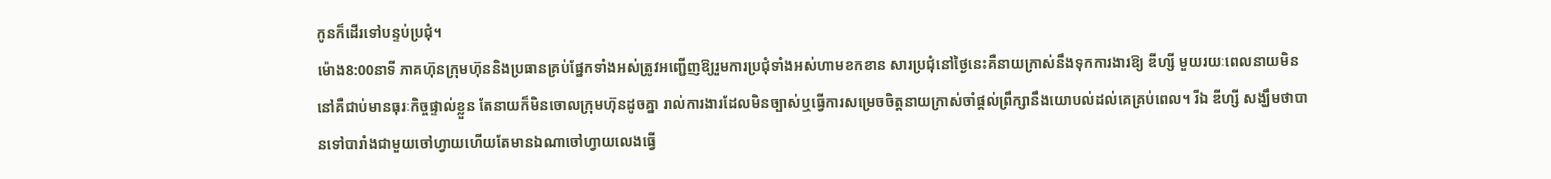កូនក៏ដើរទៅបន្ទប់ប្រជុំ។
ម៉ោង8:00នាទី ភាគហ៊ុនក្រុមហ៊ុននិងប្រធានគ្រប់ផ្នែកទាំងអស់ត្រូវអញ្ជើញឱ្យរួមការប្រជុំទាំងអស់ហាមខកខាន សារប្រជុំនៅថ្ងៃនេះគឺនាយក្រាស់នឹងទុកការងារឱ្យ ឌីហ្សី មួយរយៈពេលនាយមិននៅគឺជាប់មានធុរៈកិច្ចផ្ទាល់ខ្លួន តែនាយក៏មិនចោលក្រុមហ៊ុនដូចគ្នា រាល់ការងារដែលមិនច្បាស់ឬធ្វើការសម្រេចចិត្តនាយក្រាស់ចាំផ្ដល់ព្រឹក្សានឹងយោបល់ដល់គេគ្រប់ពេល។ រីឯ ឌីហ្សី សង្ឃឹមថាបានទៅបារាំងជាមួយចៅហ្វាយហើយតែមានឯណាចៅហ្វាយលេងធ្វើ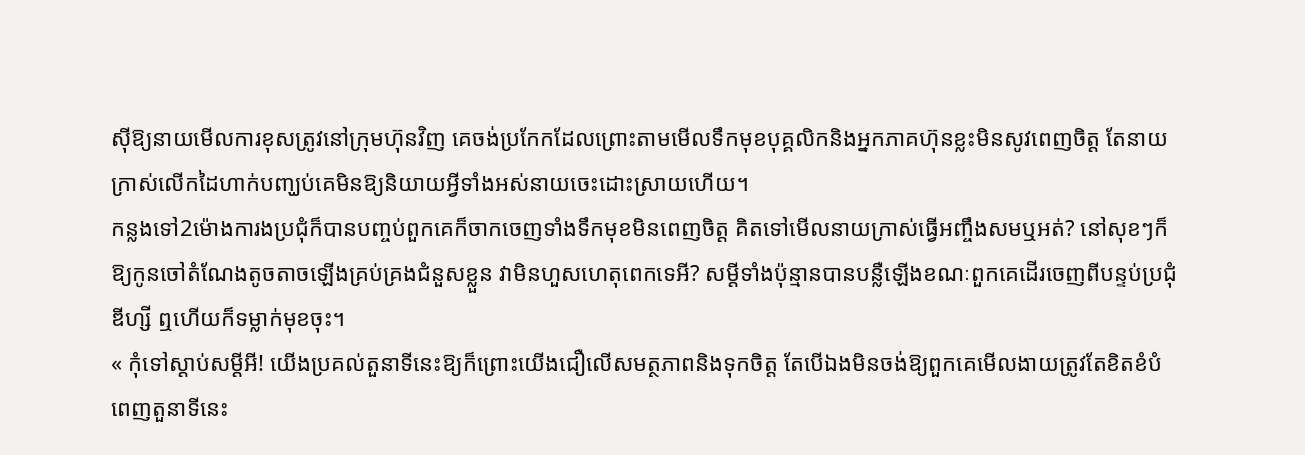សុីឱ្យនាយមើលការខុសត្រូវនៅក្រុមហ៊ុនវិញ គេចង់ប្រកែកដែលព្រោះតាមមើលទឹកមុខបុគ្គលិកនិងអ្នកភាគហ៊ុនខ្លះមិនសូវពេញចិត្ត តែនាយក្រាស់លើកដៃហាក់បញ្ឃប់គេមិនឱ្យនិយាយអ្វីទាំងអស់នាយចេះដោះស្រាយហើយ។
កន្លងទៅ2ម៉ោងការងប្រជុំក៏បានបញ្ចប់ពួកគេក៏ចាកចេញទាំងទឹកមុខមិនពេញចិត្ត គិតទៅមើលនាយក្រាស់ធ្វើអញ្ចឹងសមឬអត់? នៅសុខៗក៏ឱ្យកូនចៅតំណែងតូចតាចឡើងគ្រប់គ្រងជំនួសខ្លួន វាមិនហួសហេតុពេកទេអី? សម្ដីទាំងប៉ុន្មានបានបន្លឺឡើងខណៈពួកគេដើរចេញពីបន្ទប់ប្រជុំ ឌីហ្សី ឮហើយក៏ទម្លាក់មុខចុះ។
« កុំទៅស្ដាប់សម្ដីអី! យើងប្រគល់តួនាទីនេះឱ្យក៏ព្រោះយើងជឿលើសមត្ថភាពនិងទុកចិត្ត តែបើឯងមិនចង់ឱ្យពួកគេមើលងាយត្រូវតែខិតខំបំពេញតួនាទីនេះ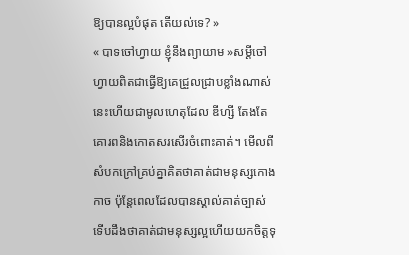ឱ្យបានល្អបំផុត តើយល់ទេ? »
« បាទចៅហ្វាយ ខ្ញុំនឹងព្យាយាម »សម្ដីចៅហ្វាយពិតជាធ្វើឱ្យគេជ្រួលជ្រាបខ្លាំងណាស់ នេះហើយជាមូលហេតុដែល ឌីហ្សី តែងតែគោរពនិងកោតសរសើរចំពោះគាត់។ មើលពីសំបកក្រៅគ្រប់គ្នាគិតថាគាត់ជាមនុស្សកោងកាច ប៉ុន្ដែពេលដែលបានស្គាល់គាត់ច្បាស់ទើបដឹងថាគាត់ជាមនុស្សល្អហើយយកចិត្តទុ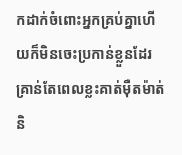កដាក់ចំពោះអ្នកគ្រប់គ្នាហើយក៏មិនចេះប្រកាន់ខ្លួនដែរ គ្រាន់តែពេលខ្លះគាត់មុឺតម៉ាត់និ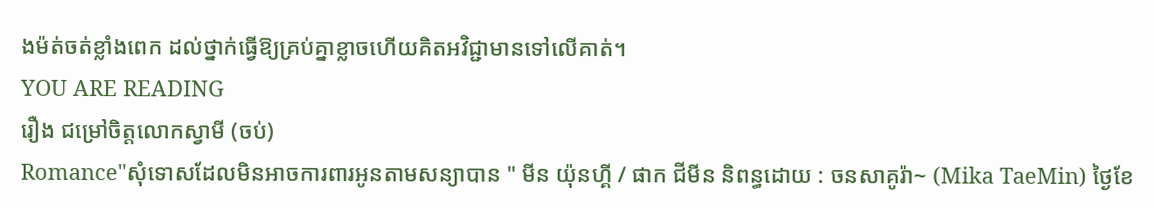ងម៉ត់ចត់ខ្លាំងពេក ដល់ថ្នាក់ធ្វើឱ្យគ្រប់គ្នាខ្លាចហើយគិតអវិជ្ជាមានទៅលើគាត់។
YOU ARE READING
រឿង ជម្រៅចិត្តលោកស្វាមី (ចប់)
Romance"សុំទោសដែលមិនអាចការពារអូនតាមសន្យាបាន " មីន យ៉ុនហ្គី / ផាក ជីមីន និពន្ធដោយ : ចនសាគូរ៉ា~ (Mika TaeMin) ថ្ងៃខែ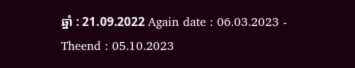ឆ្នាំ : 21.09.2022 Again date : 06.03.2023 - Theend : 05.10.2023